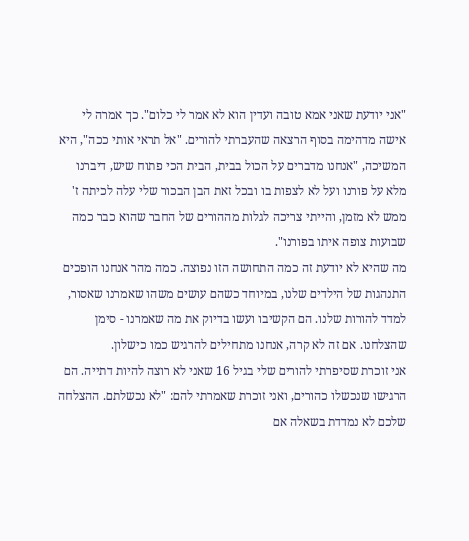"אני יודעת שאני אמא טובה ועדין הוא לא אמר לי כלום". כך אמרה לי אישה מדהימה בסוף הרצאה שהעברתי להורים. "אל תראי אותי ככה", היא המשיכה, "אנחנו מדברים על הכול בבית, הבית הכי פתוח שיש, דיברנו מלא על פורנו ועל לא לצפות בו ובכל זאת הבן הבכור שלי עלה לכיתה ז' ממש לא מזמן, והייתי צריכה לגלות מההורים של החבר שהוא כבר כמה שבועות צופה איתו בפורנו".
מה שהיא לא יודעת זה כמה התחושה הזו נפוצה. כמה מהר אנחנו הופכים התנהגות של הילדים שלנו, במיוחד כשהם עושים משהו שאמרנו שאסור, למדד להורות שלנו. הם הקשיבו ועשו בדיוק את מה שאמרנו - סימן שהצלחנו. אם זה לא קרה, אנחנו מתחילים להרגיש כמו כישלון.
אני זוכרת שסיפרתי להורים שלי בגיל 16 שאני לא רוצה להיות דתייה. הם הרגישו שנכשלו כהורים, ואני זוכרת שאמרתי להם: "לא נכשלתם. ההצלחה שלכם לא נמדדת בשאלה אם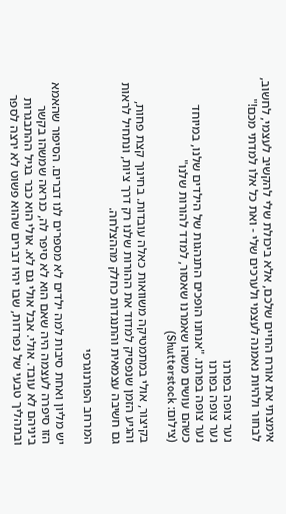אימצתי את אורח החיים שלכם, אלא ביכולת שלי להקשיב לעצמי, לחשוב, לבחור ולהיות נאמנה לעצמי ולערכים שלי - ואת כל אלו למדתי מכם!"

נער צופה בפורנו
נער צופה בפורנו
נער צופה בפורנו. "אנחנו הופכים התנהגות של הילדים שלנו, במיוחד כשהם עושים משהו שאמרנו שאסור, למדד להורות שלנו"
(צילום: Shutterstock)

בקיצור, אולי במתמטיקה משוואות כאלה עובדות. בחינוך קצת פחות, והגיע הזמן שנפסיק למדוד את ההורות שלנו רק דרך ציות, ונתחיל לראות גם חשיבה עצמאית והתנגדות כחלק מההצלחה.

המרחב הפורנוגרפי

יש מליון ואחת סיבות למה ילדים לא מספרים לנו דברים. הסיפור שהאמא הזו סיפרה לעצמה היה שאם הוא לא סיפר לה, כנראה שמשהו בקשר ביניהם לא עובד. אולי. אבל אולי גם לא. אולי הוא כבר בגיל ההתבגרות ובתהליך טבעי של נפרדות, שבו יהיו דברים שהוא פשוט לא ירצה לספר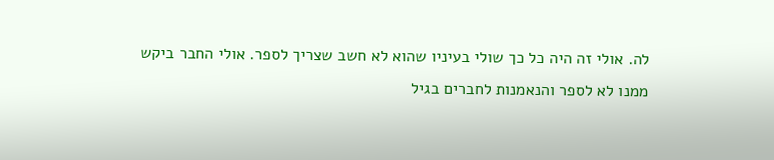לה. אולי זה היה כל כך שולי בעיניו שהוא לא חשב שצריך לספר. אולי החבר ביקש ממנו לא לספר והנאמנות לחברים בגיל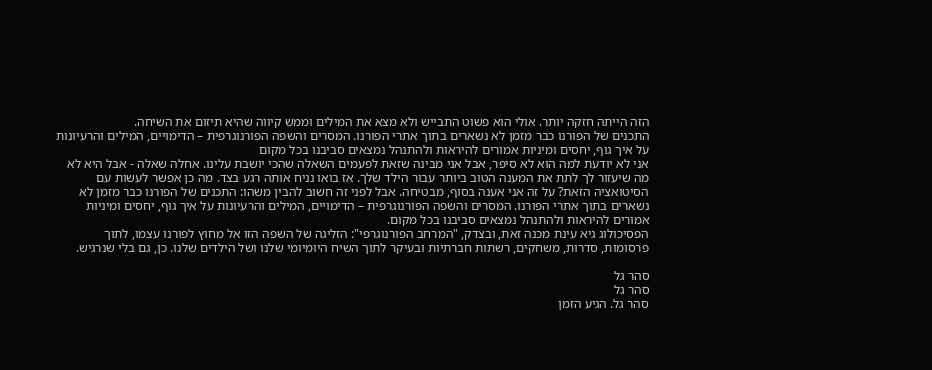הזה הייתה חזקה יותר. אולי הוא פשוט התבייש ולא מצא את המילים וממש קיווה שהיא תיזום את השיחה.
התכנים של הפורנו כבר מזמן לא נשארים בתוך אתרי הפורנו. המסרים והשפה הפורנוגרפית – הדימויים, המילים והרעיונות על איך גוף, יחסים ומיניות אמורים להיראות ולהתנהל נמצאים סביבנו בכל מקום
אני לא יודעת למה הוא לא סיפר, אבל אני מבינה שזאת לפעמים השאלה שהכי יושבת עלינו. אחלה שאלה - אבל היא לא מה שיעזור לך לתת את המענה הטוב ביותר עבור הילד שלך. אז בואו נניח אותה רגע בצד. מה כן אפשר לעשות עם הסיטואציה הזאת? על זה אני אענה בסוף, מבטיחה. אבל לפני זה חשוב להבין משהו: התכנים של הפורנו כבר מזמן לא נשארים בתוך אתרי הפורנו. המסרים והשפה הפורנוגרפית – הדימויים, המילים והרעיונות על איך גוף, יחסים ומיניות אמורים להיראות ולהתנהל נמצאים סביבנו בכל מקום.
הפסיכולוג גיא עינת מכנה זאת, ובצדק, "המרחב הפורנוגרפי": הזליגה של השפה הזו אל מחוץ לפורנו עצמו, לתוך פרסומות, סדרות, משחקים, רשתות חברתיות ובעיקר לתוך השיח היומיומי שלנו ושל הילדים שלנו. כן, גם בלי שנרגיש.

סהר גל
סהר גל
סהר גל. הגיע הזמן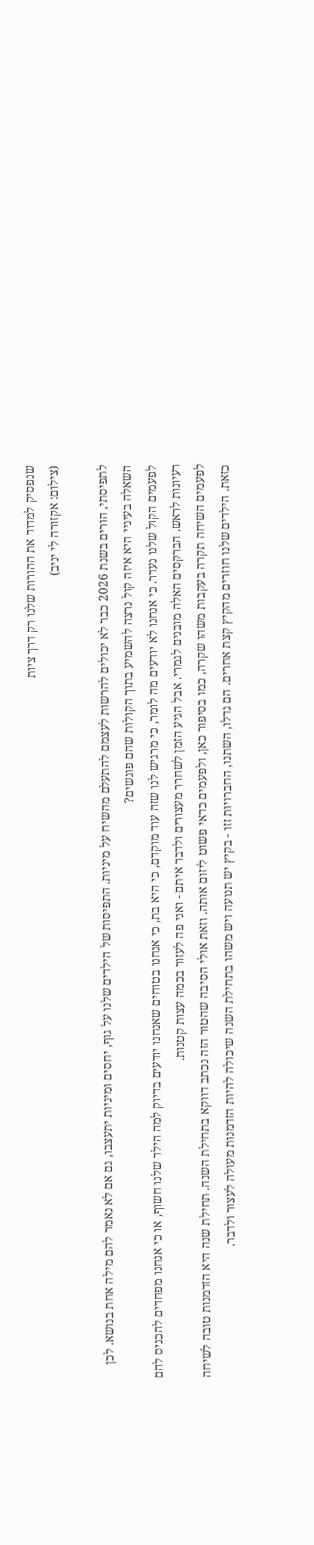שנפסיק למדוד את ההורות שלנו רק דרך ציות
(צילום: אקזורה לי יניב)

לתפיסתי, הורים בשנת 2026 כבר לא יכולים להרשות לעצמם להתעלם מהשיח על מיניות. התפיסות של הילדים שלנו על גוף, יחסים ומיניות יתעצבו, גם אם לא נאמר להם מילה אחת בנושא. לכן השאלה בעיניי היא איזה קול נרצה להשמיע בתוך הקולות שהם פוגשים?
לפעמים הקול שלנו נעדר. כי אנחנו לא יודעים מה לומר, כי מרגיש לנו שזה עוד מוקדם, כי היא בת, כי אנחנו בטוחים שאנחנו יודעים בדיוק למה הילד שלנו חשוף, או כי אנחנו מפחדים להכניס להם רעיונות לראש. הברקסים האלה מובנים לגמרי. אבל הגיע הזמן לשחרר מעצורים ולדבר איתם - ואני פה לעזור בכמה עצות קטנות.
לפעמים השיחה תקרה בעקבות משהו שקרה, כמו בסיפור כאן, ולפעמים כדאי פשוט ליזום אותה. וזאת אולי הסיבה שהטור הזה נכתב דווקא בתחילת השנה. תחילת שנה היא הזדמנות טובה לשיחה כזאת. הילדים שלנו חוזרים מהקיץ קצת אחרים. הם גדלו, השתנו, החברויות זזו - בקיץ יש תנועה ויש משהו בתחילת השנה שיכולה להיות הזדמנות מעולה לעצור ולדבר.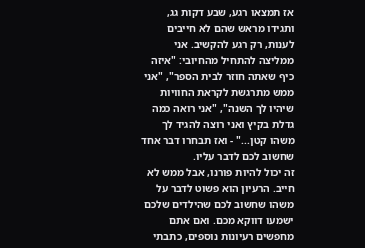אז תמצאו רגע, שבע דקות גג, ותגידו מראש שהם לא חייבים לענות, רק רגע להקשיב. אני ממליצה להתחיל מהחיובי: "איזה כיף שאתה חוזר לבית הספר", "אני ממש מתרגשת לקראת החוויות שיהיו לך השנה", "אני רואה כמה גדלת בקיץ ואני רוצה להגיד לך משהו קטן..." - ואז תבחרו דבר אחד שחשוב לכם לדבר עליו.
זה יכול להיות פורנו, אבל ממש לא חייב. הרעיון הוא פשוט לדבר על משהו שחשוב לכם שהילדים שלכם ישמעו דווקא מכם. ואם אתם מחפשים רעיונות נוספים, כתבתי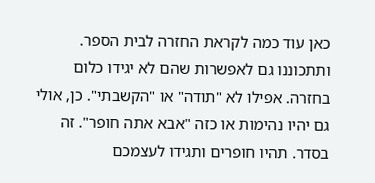כאן עוד כמה לקראת החזרה לבית הספר.
ותתכוננו גם לאפשרות שהם לא יגידו כלום בחזרה. אפילו לא "תודה" או "הקשבתי". כן, אולי גם יהיו נהימות או כזה "אבא אתה חופר". זה בסדר. תהיו חופרים ותגידו לעצמכם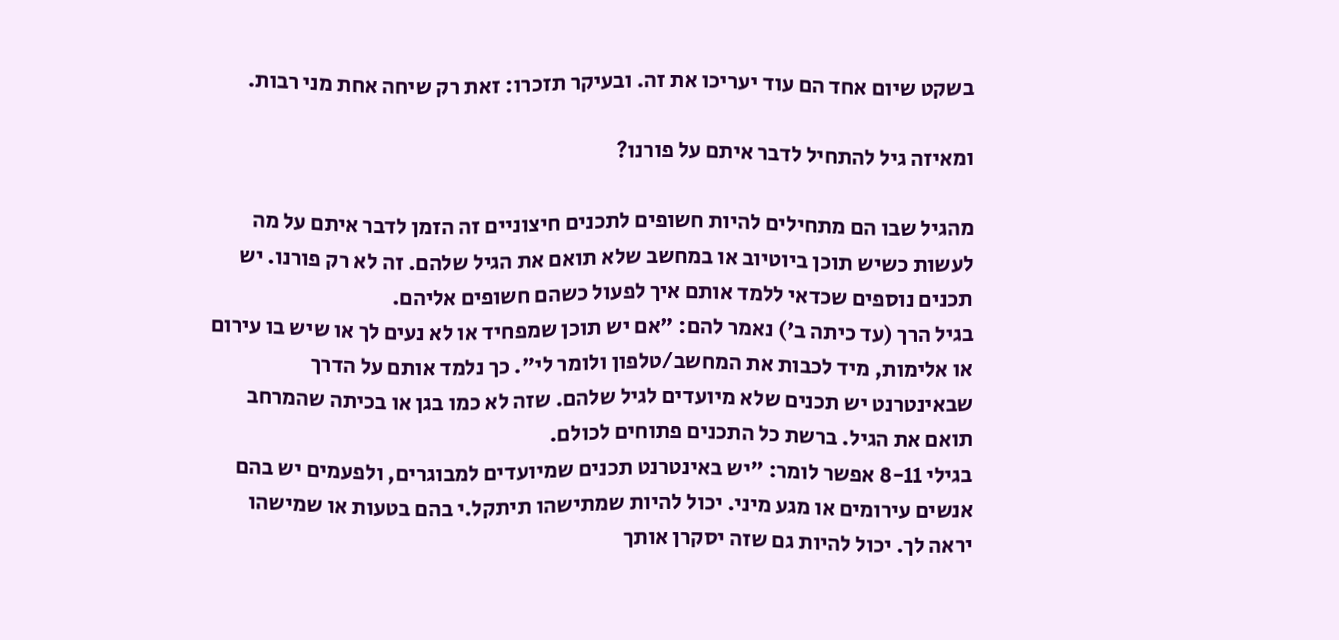בשקט שיום אחד הם עוד יעריכו את זה. ובעיקר תזכרו: זאת רק שיחה אחת מני רבות.

ומאיזה גיל להתחיל לדבר איתם על פורנו?

מהגיל שבו הם מתחילים להיות חשופים לתכנים חיצוניים זה הזמן לדבר איתם על מה לעשות כשיש תוכן ביוטיוב או במחשב שלא תואם את הגיל שלהם. זה לא רק פורנו. יש תכנים נוספים שכדאי ללמד אותם איך לפעול כשהם חשופים אליהם.
בגיל הרך (עד כיתה ב') נאמר להם: "אם יש תוכן שמפחיד או לא נעים לך או שיש בו עירום או אלימות, מיד לכבות את המחשב/טלפון ולומר לי". כך נלמד אותם על הדרך שבאינטרנט יש תכנים שלא מיועדים לגיל שלהם. שזה לא כמו בגן או בכיתה שהמרחב תואם את הגיל. ברשת כל התכנים פתוחים לכולם.
בגילי 8-11 אפשר לומר: "יש באינטרנט תכנים שמיועדים למבוגרים, ולפעמים יש בהם אנשים עירומים או מגע מיני. יכול להיות שמתישהו תיתקל.י בהם בטעות או שמישהו יראה לך. יכול להיות גם שזה יסקרן אותך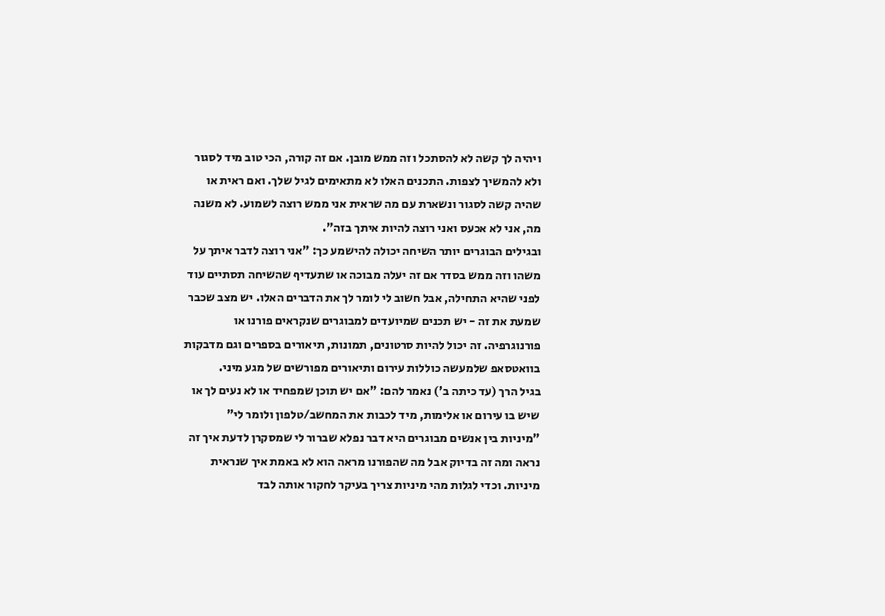ויהיה לך קשה לא להסתכל וזה ממש מובן. אם זה קורה, הכי טוב מיד לסגור ולא להמשיך לצפות. התכנים האלו לא מתאימים לגיל שלך. ואם ראית או שהיה קשה לסגור ונשארת עם מה שראית אני ממש רוצה לשמוע. לא משנה מה, אני לא אכעס ואני רוצה להיות איתך בזה".
ובגילים הבוגרים יותר השיחה יכולה להישמע כך: "אני רוצה לדבר איתך על משהו וזה ממש בסדר אם זה יעלה מבוכה או שתעדיף שהשיחה תסתיים עוד לפני שהיא התחילה, אבל חשוב לי לומר לך את הדברים האלו. יש מצב שכבר שמעת את זה - יש תכנים שמיועדים למבוגרים שנקראים פורנו או פורנוגרפיה. זה יכול להיות סרטונים, תמונות, תיאורים בספרים וגם מדבקות בוואטסאפ שלמעשה כוללות עירום ותיאורים מפורשים של מגע מיני.
בגיל הרך (עד כיתה ב') נאמר להם: "אם יש תוכן שמפחיד או לא נעים לך או שיש בו עירום או אלימות, מיד לכבות את המחשב/טלפון ולומר לי"
"מיניות בין אנשים מבוגרים היא דבר נפלא שברור לי שמסקרן לדעת איך זה נראה ומה זה בדיוק אבל מה שהפורנו מראה הוא לא באמת איך שנראית מיניות. וכדי לגלות מהי מיניות צריך בעיקר לחקור אותה לבד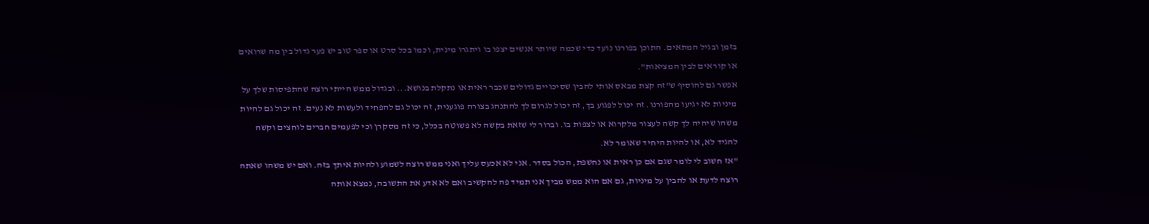בזמן ובגיל המתאים. התוכן בפורנו נועד כדי שכמה שיותר אנשים יצפו בו ויתגרו מינית, וכמו בכל סרט או ספר טוב יש פער גדול בין מה שרואים או קוראים לבין המציאות".
אפשר גם להוסיף ש"זה קצת מבאס אותי להבין שסיכויים גדולים שכבר ראית או נתקלת בנושא... ובגדול ממש הייתי רוצה שהתפיסות שלך על מיניות לא יגיעו מהפורנו. זה יכול לפגוע בך, זה יכול לגרום לך להתנהג בצורה פוגענית, זה יכול גם להפחיד ולעשות לא נעים. זה יכול גם להיות משהו שיהיה לך קשה לעצור מלקרוא או לצפות בו. וברור לי שזאת בקשה לא פשוטה בכלל, כי זה מסקרן וכי לפעמים חברים לוחצים וקשה להגיד לא, או להיות היחיד שאומר לא.
"אז חשוב לי לומר שגם אם כן ראית או נחשפת, הכול בסדר. אני לא אכעס עליך ואני ממש רוצה לשמוע ולהיות איתך בזה. ואם יש משהו שאתה רוצה לדעת או להבין על מיניות, גם אם הוא ממש מביך אני תמיד פה להקשיב ואם לא אדע את התשובה, נמצא אותה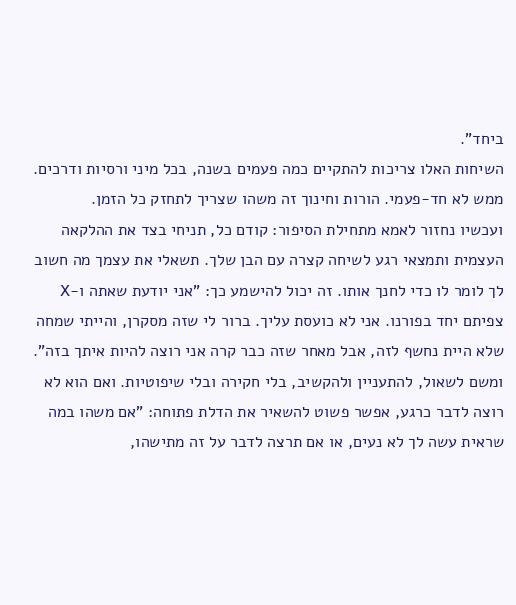ביחד".
השיחות האלו צריכות להתקיים כמה פעמים בשנה, בכל מיני ורסיות ודרכים. ממש לא חד-פעמי. הורות וחינוך זה משהו שצריך לתחזק כל הזמן.
ועכשיו נחזור לאמא מתחילת הסיפור: קודם כל, תניחי בצד את ההלקאה העצמית ותמצאי רגע לשיחה קצרה עם הבן שלך. תשאלי את עצמך מה חשוב לך לומר לו כדי לחנך אותו. זה יכול להישמע כך: "אני יודעת שאתה ו-X צפיתם יחד בפורנו. אני לא כועסת עליך. ברור לי שזה מסקרן, והייתי שמחה שלא היית נחשף לזה, אבל מאחר שזה כבר קרה אני רוצה להיות איתך בזה".
ומשם לשאול, להתעניין ולהקשיב, בלי חקירה ובלי שיפוטיות. ואם הוא לא רוצה לדבר כרגע, אפשר פשוט להשאיר את הדלת פתוחה: "אם משהו במה שראית עשה לך לא נעים, או אם תרצה לדבר על זה מתישהו,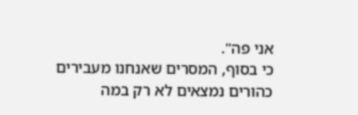אני פה".
כי בסוף, המסרים שאנחנו מעבירים כהורים נמצאים לא רק במה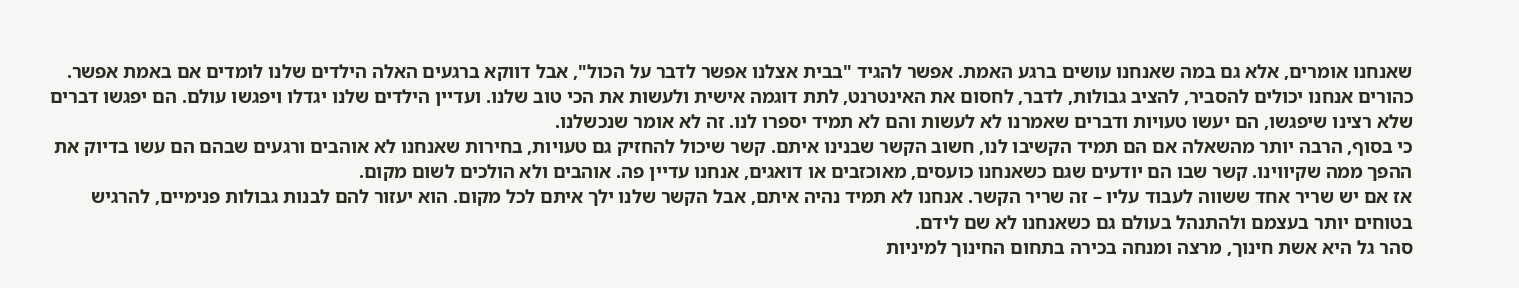שאנחנו אומרים, אלא גם במה שאנחנו עושים ברגע האמת. אפשר להגיד "בבית אצלנו אפשר לדבר על הכול", אבל דווקא ברגעים האלה הילדים שלנו לומדים אם באמת אפשר.
כהורים אנחנו יכולים להסביר, להציב גבולות, לדבר, לחסום את האינטרנט, לתת דוגמה אישית ולעשות את הכי טוב שלנו. ועדיין הילדים שלנו יגדלו ויפגשו עולם. הם יפגשו דברים שלא רצינו שיפגשו, הם יעשו טעויות ודברים שאמרנו לא לעשות והם לא תמיד יספרו לנו. זה לא אומר שנכשלנו.
כי בסוף, הרבה יותר מהשאלה אם הם תמיד הקשיבו לנו, חשוב הקשר שבנינו איתם. קשר שיכול להחזיק גם טעויות, בחירות שאנחנו לא אוהבים ורגעים שבהם הם עשו בדיוק את ההפך ממה שקיווינו. קשר שבו הם יודעים שגם כשאנחנו כועסים, מאוכזבים או דואגים, אנחנו עדיין פה. אוהבים ולא הולכים לשום מקום.
אז אם יש שריר אחד ששווה לעבוד עליו – זה שריר הקשר. אנחנו לא תמיד נהיה איתם, אבל הקשר שלנו ילך איתם לכל מקום. הוא יעזור להם לבנות גבולות פנימיים, להרגיש בטוחים יותר בעצמם ולהתנהל בעולם גם כשאנחנו לא שם לידם.
סהר גל היא אשת חינוך, מרצה ומנחה בכירה בתחום החינוך למיניות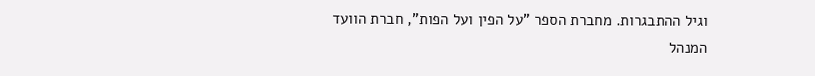וגיל ההתבגרות. מחברת הספר "על הפין ועל הפות", חברת הוועד המנהל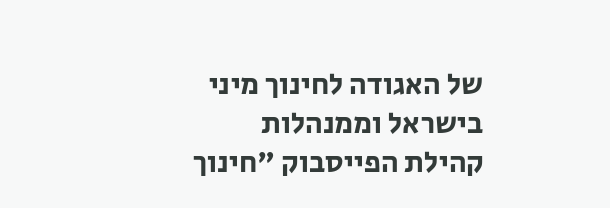של האגודה לחינוך מיני בישראל וממנהלות קהילת הפייסבוק "חינוך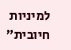למיניות חיובית"